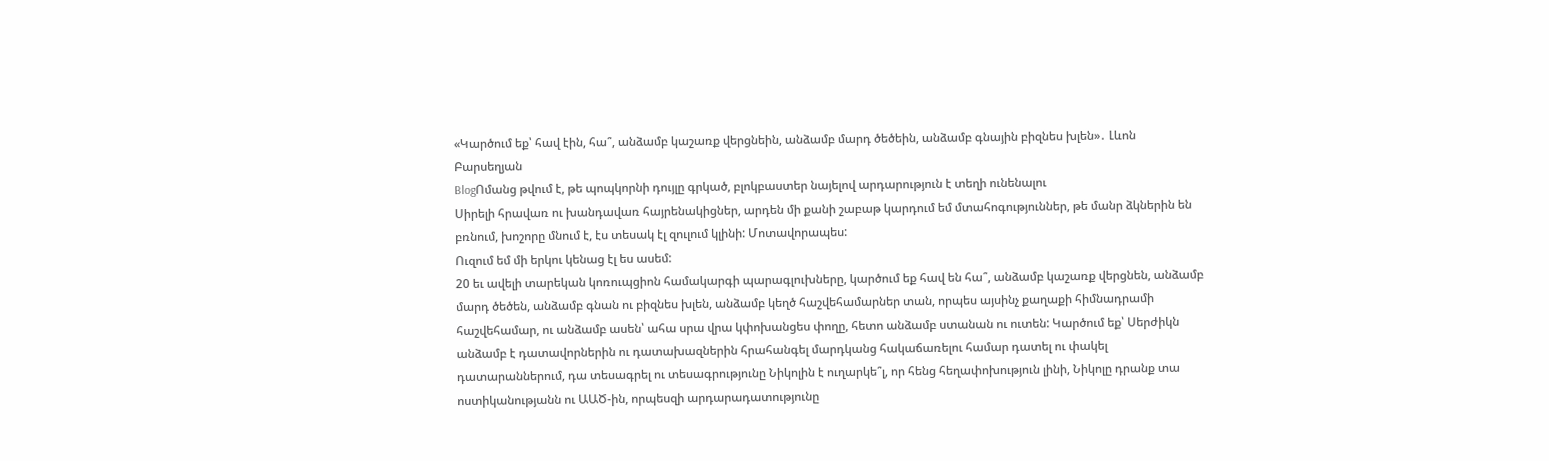«Կարծում եք՝ հավ էին, հա՞, անձամբ կաշառք վերցնեին, անձամբ մարդ ծեծեին, անձամբ գնային բիզնես խլեն»․ Լևոն Բարսեղյան
BlogՈմանց թվում է, թե պոպկորնի դույլը գրկած, բլոկբաստեր նայելով արդարություն է տեղի ունենալու
Սիրելի հրավառ ու խանդավառ հայրենակիցներ, արդեն մի քանի շաբաթ կարդում եմ մտահոգություններ, թե մանր ձկներին են բռնում, խոշորը մնում է, էս տեսակ էլ զուլում կլինի: Մոտավորապես:
Ուզում եմ մի երկու կենաց էլ ես ասեմ:
20 եւ ավելի տարեկան կոռուպցիոն համակարգի պարագլուխները, կարծում եք հավ են հա՞, անձամբ կաշառք վերցնեն, անձամբ մարդ ծեծեն, անձամբ գնան ու բիզնես խլեն, անձամբ կեղծ հաշվեհամարներ տան, որպես այսինչ քաղաքի հիմնադրամի հաշվեհամար, ու անձամբ ասեն՝ ահա սրա վրա կփոխանցես փողը, հետո անձամբ ստանան ու ուտեն: Կարծում եք՝ Սերժիկն անձամբ է դատավորներին ու դատախազներին հրահանգել մարդկանց հակաճառելու համար դատել ու փակել դատարաններում, դա տեսագրել ու տեսագրությունը Նիկոլին է ուղարկե՞լ, որ հենց հեղափոխություն լինի, Նիկոլը դրանք տա ոստիկանությանն ու ԱԱԾ-ին, որպեսզի արդարադատությունը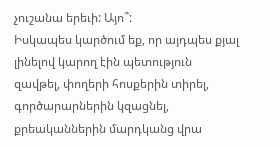չուշանա երեւի: Այո՞:
Իսկապես կարծում եք, որ այդպես քյալ լինելով կարող էին պետություն զավթել, փողերի հոսքերին տիրել, գործարարներին կզացնել, քրեականներին մարդկանց վրա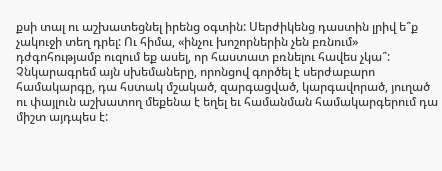քսի տալ ու աշխատեցնել իրենց օգտին: Սերժիկենց դաստին լրիվ ե՞ք չակուջի տեղ դրել: Ու հիմա, «ինչու խոշորներին չեն բռնում» դժգոհությամբ ուզում եք ասել, որ հաստատ բռնելու հավես չկա՞:
Չնկարագրեմ այն սխեմաները, որոնցով գործել է սերժաբարո համակարգը, դա հստակ մշակած, զարգացված, կարգավորած, յուղած ու փայլուն աշխատող մեքենա է եղել եւ համանման համակարգերում դա միշտ այդպես է: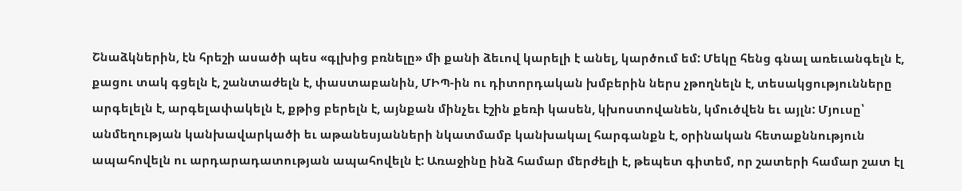Շնաձկներին, էն հրեշի ասածի պես «գլխից բռնելը» մի քանի ձեւով կարելի է անել, կարծում եմ: Մեկը հենց գնալ առեւանգելն է, քացու տակ գցելն է, շանտաժելն է, փաստաբանին, ՄԻՊ-ին ու դիտորդական խմբերին ներս չթողնելն է, տեսակցությունները արգելելն է, արգելափակելն է, քթից բերելն է, այնքան մինչեւ էշին քեռի կասեն, կխոստովանեն, կմուծվեն եւ այլն: Մյուսը՝ անմեղության կանխավարկածի եւ աթանեսյանների նկատմամբ կանխակալ հարգանքն է, օրինական հետաքննություն ապահովելն ու արդարադատության ապահովելն է: Առաջինը ինձ համար մերժելի է, թեպետ գիտեմ, որ շատերի համար շատ էլ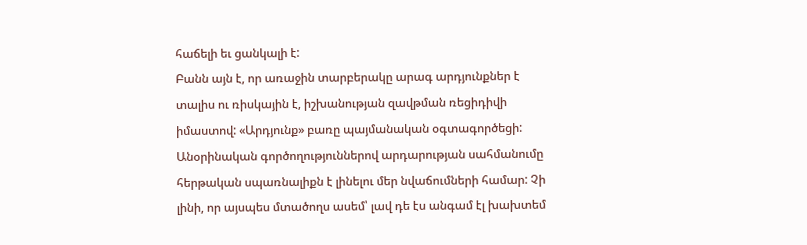հաճելի եւ ցանկալի է:
Բանն այն է, որ առաջին տարբերակը արագ արդյունքներ է տալիս ու ռիսկային է, իշխանության զավթման ռեցիդիվի իմաստով: «Արդյունք» բառը պայմանական օգտագործեցի: Անօրինական գործողություններով արդարության սահմանումը հերթական սպառնալիքն է լինելու մեր նվաճումների համար: Չի լինի, որ այսպես մտածողս ասեմ՝ լավ դե էս անգամ էլ խախտեմ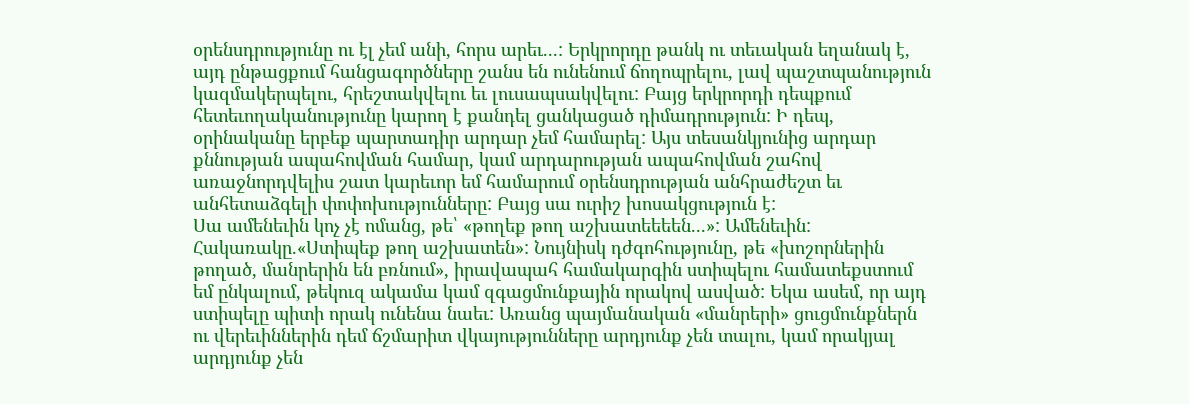օրենսդրությունը ու էլ չեմ անի, հորս արեւ...: Երկրորդը թանկ ու տեւական եղանակ է, այդ ընթացքում հանցագործները շանս են ունենում ճողոպրելու, լավ պաշտպանություն կազմակերպելու, հրեշտակվելու եւ լուսապսակվելու: Բայց երկրորդի դեպքում հետեւողականությունը կարող է քանդել ցանկացած դիմադրություն: Ի դեպ, օրինականը երբեք պարտադիր արդար չեմ համարել: Այս տեսանկյունից արդար քննության ապահովման համար, կամ արդարության ապահովման շահով առաջնորդվելիս շատ կարեւոր եմ համարում օրենսդրության անհրաժեշտ եւ անհետաձգելի փոփոխությունները: Բայց սա ուրիշ խոսակցություն է:
Սա ամենեւին կոչ չէ ոմանց, թե՝ «թողեք թող աշխատեեեեն...»: Ամենեւին: Հակառակը.«Ստիպեք թող աշխատեն»: Նույնիսկ դժգոհությունը, թե «խոշորներին թողած, մանրերին են բռնում», իրավապահ համակարգին ստիպելու համատեքստում եմ ընկալում, թեկուզ ակամա կամ զգացմունքային որակով ասված: Եկա ասեմ, որ այդ ստիպելը պիտի որակ ունենա նաեւ: Առանց պայմանական «մանրերի» ցուցմունքներն ու վերեւիններին դեմ ճշմարիտ վկայությունները արդյունք չեն տալու, կամ որակյալ արդյունք չեն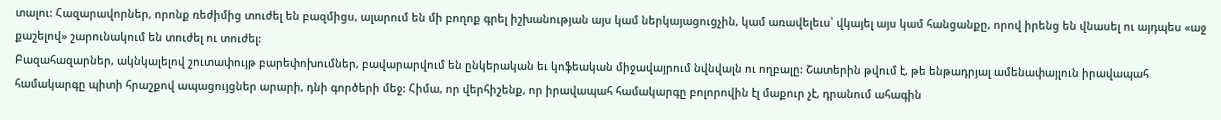տալու: Հազարավորներ, որոնք ռեժիմից տուժել են բազմիցս, ալարում են մի բողոք գրել իշխանության այս կամ ներկայացուցչին, կամ առավելեւս՝ վկայել այս կամ հանցանքը, որով իրենց են վնասել ու այդպես «աջ քաշելով» շարունակում են տուժել ու տուժել:
Բազահազարներ, ակնկալելով շուտափույթ բարեփոխումներ, բավարարվում են ընկերական եւ կոֆեական միջավայրում նվնվալն ու ողբալը: Շատերին թվում է, թե ենթադրյալ ամենափայլուն իրավապահ համակարգը պիտի հրաշքով ապացույցներ արարի, դնի գործերի մեջ: Հիմա, որ վերհիշենք, որ իրավապահ համակարգը բոլորովին էլ մաքուր չէ, դրանում ահագին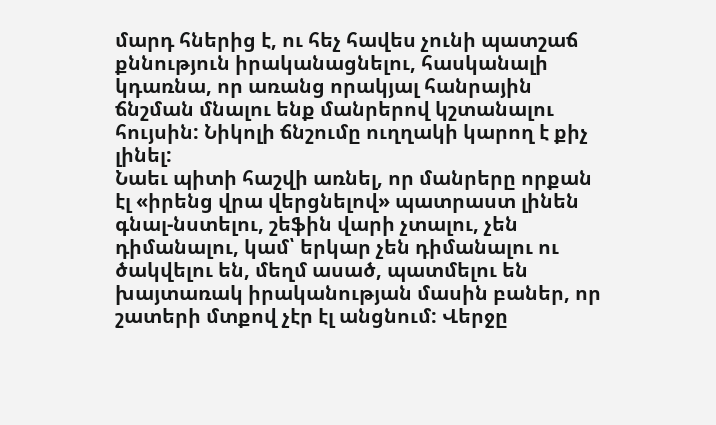մարդ հներից է, ու հեչ հավես չունի պատշաճ քննություն իրականացնելու, հասկանալի կդառնա, որ առանց որակյալ հանրային ճնշման մնալու ենք մանրերով կշտանալու հույսին: Նիկոլի ճնշումը ուղղակի կարող է քիչ լինել:
Նաեւ պիտի հաշվի առնել, որ մանրերը որքան էլ «իրենց վրա վերցնելով» պատրաստ լինեն գնալ-նստելու, շեֆին վարի չտալու, չեն դիմանալու, կամ՝ երկար չեն դիմանալու ու ծակվելու են, մեղմ ասած, պատմելու են խայտառակ իրականության մասին բաներ, որ շատերի մտքով չէր էլ անցնում: Վերջը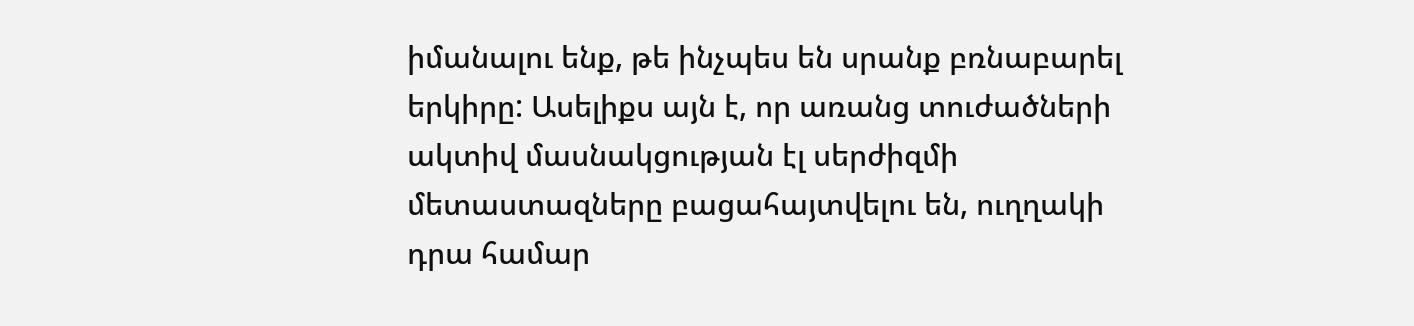իմանալու ենք, թե ինչպես են սրանք բռնաբարել երկիրը: Ասելիքս այն է, որ առանց տուժածների ակտիվ մասնակցության էլ սերժիզմի մետաստազները բացահայտվելու են, ուղղակի դրա համար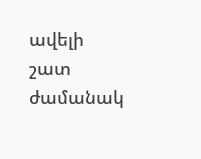ավելի շատ ժամանակ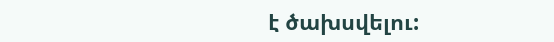է ծախսվելու: